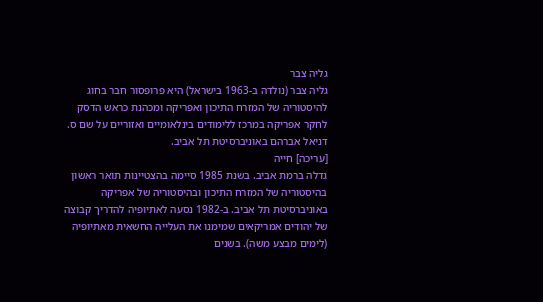גליה צבר
גליה צבר (נולדה ב-1963 בישראל) היא פרופסור חבר בחוג להיסטוריה של המזרח התיכון ואפריקה ומכהנת כראש הדסק לחקר אפריקה במרכז ללימודים בינלאומיים ואזוריים על שם ס. דניאל אברהם באוניברסיטת תל אביב.
[עריכה] חייה
גדלה ברמת אביב. בשנת 1985 סיימה בהצטיינות תואר ראשון בהיסטוריה של המזרח התיכון ובהיסטוריה של אפריקה באוניברסיטת תל אביב. ב-1982 נסעה לאתיופיה להדריך קבוצה של יהודים אמריקאים שמימנו את העלייה החשאית מאתיופיה (לימים מבצע משה). בשנים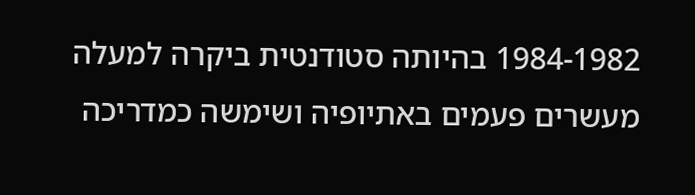1984-1982 בהיותה סטודנטית ביקרה למעלה מעשרים פעמים באתיופיה ושימשה כמדריכה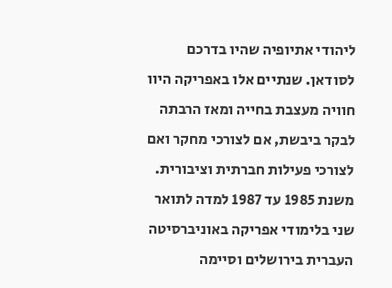ליהודי אתיופיה שהיו בדרכם לסודאן. שנתיים אלו באפריקה היוו חוויה מעצבת בחייה ומאז הרבתה לבקר ביבשת, אם לצורכי מחקר ואם לצורכי פעילות חברתית וציבורית. משנת 1985 עד 1987 למדה לתואר שני בלימודי אפריקה באוניברסיטה העברית בירושלים וסיימה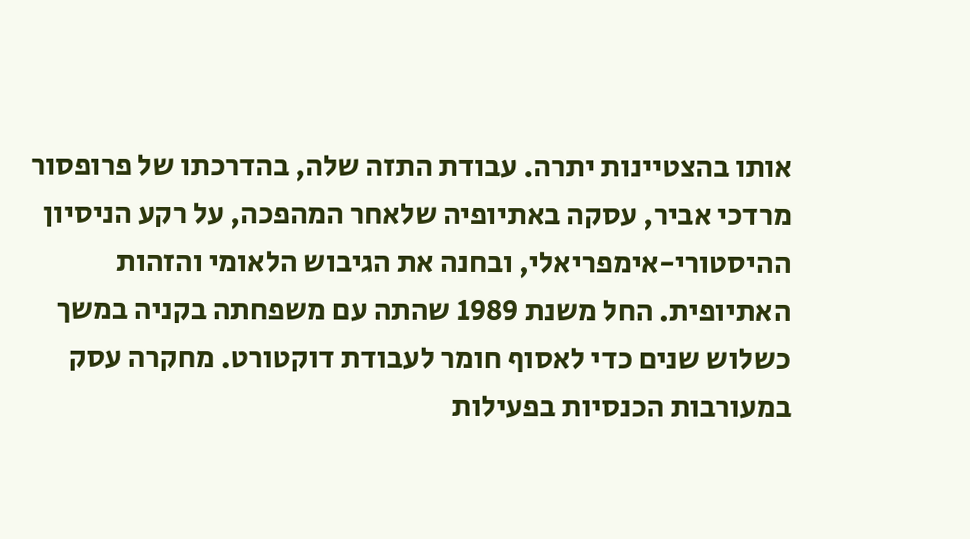אותו בהצטיינות יתרה. עבודת התזה שלה, בהדרכתו של פרופסור מרדכי אביר, עסקה באתיופיה שלאחר המהפכה, על רקע הניסיון ההיסטורי-אימפריאלי, ובחנה את הגיבוש הלאומי והזהות האתיופית. החל משנת 1989 שהתה עם משפחתה בקניה במשך כשלוש שנים כדי לאסוף חומר לעבודת דוקטורט. מחקרה עסק במעורבות הכנסיות בפעילות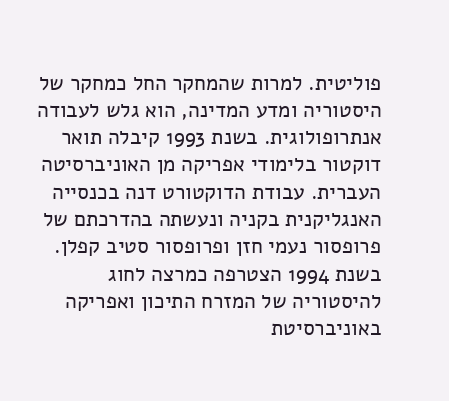פוליטית. למרות שהמחקר החל כמחקר של היסטוריה ומדע המדינה, הוא גלש לעבודה אנתרופולוגית. בשנת 1993 קיבלה תואר דוקטור בלימודי אפריקה מן האוניברסיטה העברית. עבודת הדוקטורט דנה בכנסייה האנגליקנית בקניה ונעשתה בהדרכתם של פרופסור נעמי חזן ופרופסור סטיב קפלן. בשנת 1994 הצטרפה כמרצה לחוג להיסטוריה של המזרח התיכון ואפריקה באוניברסיטת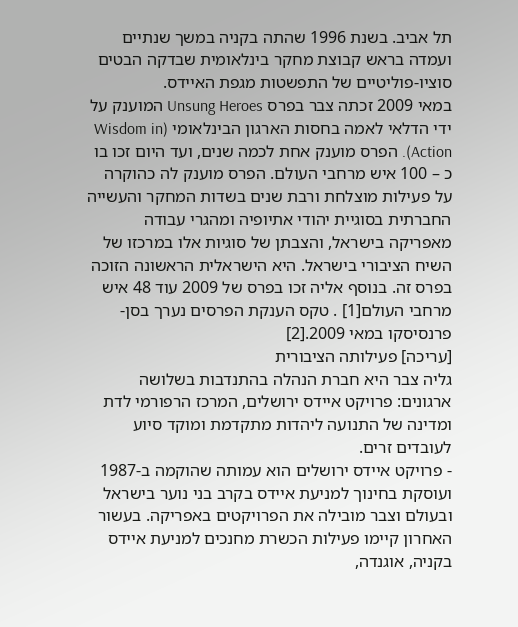תל אביב. בשנת 1996 שהתה בקניה במשך שנתיים ועמדה בראש קבוצת מחקר בינלאומית שבדקה הבטים סוציו-פוליטיים של התפשטות מגפת האיידס.
במאי 2009 זכתה צבר בפרס Unsung Heroes המוענק על ידי הדלאי לאמה בחסות הארגון הבינלאומי (Wisdom in Action). הפרס מוענק אחת לכמה שנים, ועד היום זכו בו כ – 100 איש מרחבי העולם. הפרס מוענק לה כהוקרה על פעילות מוצלחת ורבת שנים בשדות המחקר והעשייה החברתית בסוגיית יהודי אתיופיה ומהגרי עבודה מאפריקה בישראל, והצבתן של סוגיות אלו במרכזו של השיח הציבורי בישראל. היא הישראלית הראשונה הזוכה בפרס זה. בנוסף אליה זכו בפרס של 2009 עוד 48 איש מרחבי העולם[1] . טקס הענקת הפרסים נערך בסן-פרנסיסקו במאי 2009.[2]
[עריכה] פעילותה הציבורית
גליה צבר היא חברת הנהלה בהתנדבות בשלושה ארגונים: פרויקט איידס ירושלים, המרכז הרפורמי לדת ומדינה של התנועה ליהדות מתקדמת ומוקד סיוע לעובדים זרים.
- פרויקט איידס ירושלים הוא עמותה שהוקמה ב-1987 ועוסקת בחינוך למניעת איידס בקרב בני נוער בישראל ובעולם וצבר מובילה את הפרויקטים באפריקה. בעשור האחרון קיימו פעילות הכשרת מחנכים למניעת איידס בקניה, אוגנדה,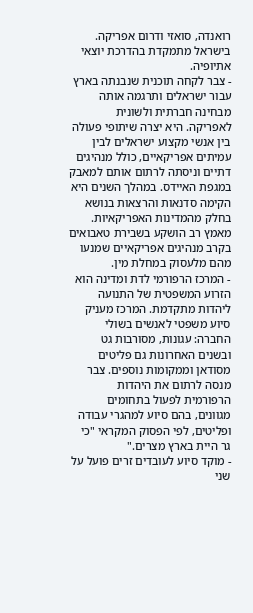רואנדה, סואזי ודרום אפריקה. בישראל מתמקדת בהדרכת יוצאי אתיופיה.
- צבר לקחה תוכנית שנבנתה בארץ עבור ישראלים ותרגמה אותה מבחינה חברתית ולשונית לאפריקה. היא יצרה שיתופי פעולה בין אנשי מקצוע ישראלים לבין עמיתים אפריקאיים, כולל מנהיגים דתיים וניסתה לרתום אותם למאבק במגפת האיידס. במהלך השנים היא הקימה סדנאות והרצאות בנושא בחלק מהמדינות האפריקאיות. מאמץ רב הושקע בשבירת טאבואים בקרב מנהיגים אפריקאיים שמנעו מהם מלעסוק במחלת מין.
- המרכז הרפורמי לדת ומדינה הוא הזרוע המשפטית של התנועה ליהדות מתקדמת. המרכז מעניק סיוע משפטי לאנשים בשולי החברה: עגונות, מסורבות גט ובשנים האחרונות גם פליטים מסודאן וממקומות נוספים. צבר מנסה לרתום את היהדות הרפורמית לפעול בתחומים מגוונים, בהם סיוע למהגרי עבודה ופליטים, לפי הפסוק המקראי "כי גר היית בארץ מצרים."
- מוקד סיוע לעובדים זרים פועל על שני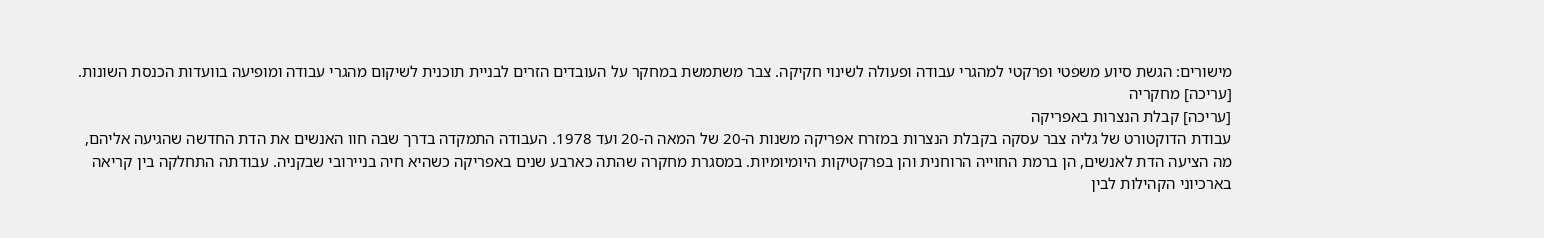מישורים: הגשת סיוע משפטי ופרקטי למהגרי עבודה ופעולה לשינוי חקיקה. צבר משתמשת במחקר על העובדים הזרים לבניית תוכנית לשיקום מהגרי עבודה ומופיעה בוועדות הכנסת השונות.
[עריכה] מחקריה
[עריכה] קבלת הנצרות באפריקה
עבודת הדוקטורט של גליה צבר עסקה בקבלת הנצרות במזרח אפריקה משנות ה-20 של המאה ה-20 ועד 1978. העבודה התמקדה בדרך שבה חוו האנשים את הדת החדשה שהגיעה אליהם, מה הציעה הדת לאנשים, הן ברמת החוייה הרוחנית והן בפרקטיקות היומיומיות. במסגרת מחקרה שהתה כארבע שנים באפריקה כשהיא חיה בניירובי שבקניה. עבודתה התחלקה בין קריאה בארכיוני הקהילות לבין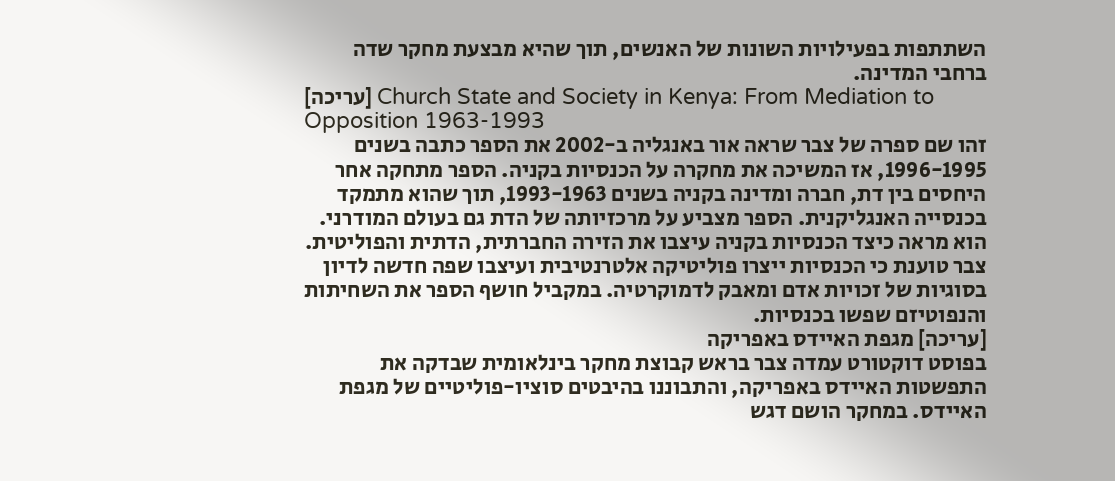השתתפות בפעילויות השונות של האנשים, תוך שהיא מבצעת מחקר שדה ברחבי המדינה.
[עריכה] Church State and Society in Kenya: From Mediation to Opposition 1963-1993
זהו שם ספרה של צבר שראה אור באנגליה ב-2002 את הספר כתבה בשנים 1996-1995, אז המשיכה את מחקרה על הכנסיות בקניה. הספר מתחקה אחר היחסים בין דת, חברה ומדינה בקניה בשנים 1993-1963, תוך שהוא מתמקד בכנסייה האנגליקנית. הספר מצביע על מרכזיותה של הדת גם בעולם המודרני. הוא מראה כיצד הכנסיות בקניה עיצבו את הזירה החברתית, הדתית והפוליטית. צבר טוענת כי הכנסיות ייצרו פוליטיקה אלטרנטיבית ועיצבו שפה חדשה לדיון בסוגיות של זכויות אדם ומאבק לדמוקרטיה. במקביל חושף הספר את השחיתות והנפוטיזם שפשו בכנסיות.
[עריכה] מגפת האיידס באפריקה
בפוסט דוקטורט עמדה צבר בראש קבוצת מחקר בינלאומית שבדקה את התפשטות האיידס באפריקה, והתבוננו בהיבטים סוציו-פוליטיים של מגפת האיידס. במחקר הושם דגש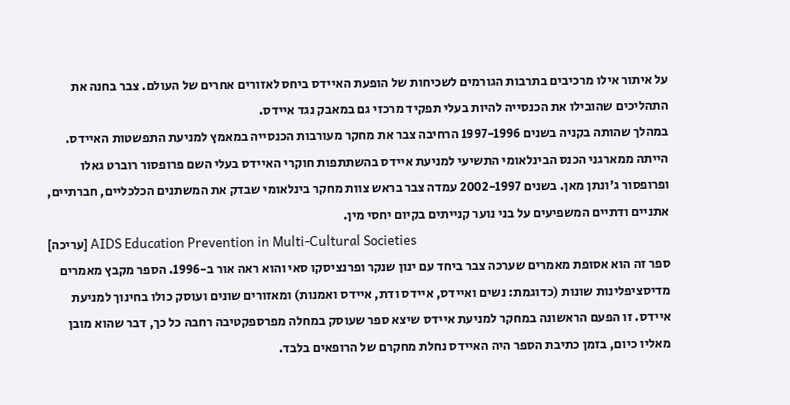על איתור אילו מרכיבים בתרבות הגורמים לשכיחות של הופעת האיידס ביחס לאזורים אחרים של העולם. צבר בחנה את התהליכים שהובילו את הכנסייה להיות בעלי תפקיד מרכזי גם במאבק נגד איידס.
במהלך שהותה בקניה בשנים 1997-1996 הרחיבה צבר את מחקר מעורבות הכנסייה במאמץ למניעת התפשטות האיידס. הייתה ממארגני הכנס הבינלאומי התשיעי למניעת איידס בהשתתפות חוקרי האיידס בעלי השם פרופסור רוברט גאלו ופרופסור ג'ונתן מאן. בשנים 2002-1997 עמדה צבר בראש צוות מחקר בינלאומי שבדק את המשתנים הכלכליים, חברתיים, אתניים ודתיים המשפיעים על בני נוער קנייתים בקיום יחסי מין.
[עריכה] AIDS Education Prevention in Multi-Cultural Societies
ספר זה הוא אסופת מאמרים שערכה צבר ביחד עם ינון שנקר ופרנציסקו סאי והוא ראה אור ב-1996. הספר מקבץ מאמרים מדיסציפלינות שונות (כדוגמת: נשים ואיידס, איידס ודת, איידס ואמנות) ומאזורים שונים ועוסק כולו בחינוך למניעת איידס. זו הפעם הראשונה במחקר למניעת איידס שיצא ספר שעוסק במחלה מפרספקטיבה רחבה כל כך, דבר שהוא מובן מאליו כיום, בזמן כתיבת הספר היה האיידס נחלת מחקרם של הרופאים בלבד.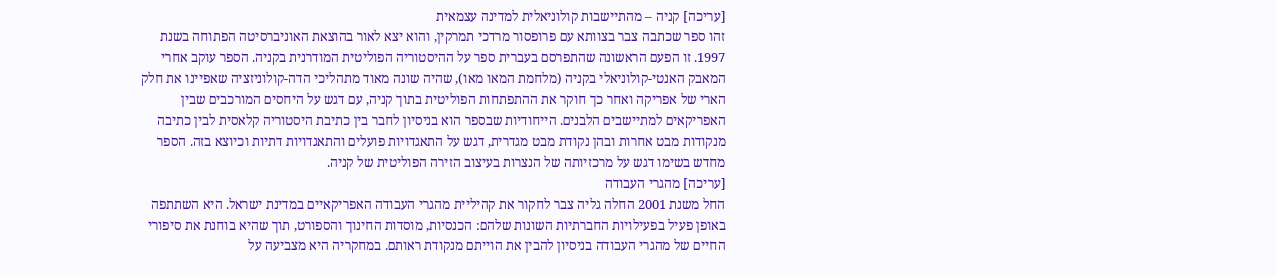[עריכה] קניה – מהתיישבות קולוניאלית למדינה עצמאית
זהו ספר שכתבה צבר בצוותא עם פרופסור מרדכי תמרקין, והוא יצא לאור בהוצאת האוניברסיטה הפתוחה בשנת 1997. זו הפעם הראשונה שהתפרסם בעברית ספר על ההיסטוריה הפוליטית המודרנית בקניה. הספר עוקב אחרי המאבק האנטי-קולוניאלי בקניה (מלחמת המאו מאו), שהיה שונה מאוד מתהליכי הדה-קולוניזציה שאפיינו את חלק הארי של אפריקה ואחר כך חוקר את ההתפתחות הפוליטית בתוך קניה, עם דגש על היחסים המורכבים שבין האפריקאים למתיישבים הלבנים. הייחודיות שבספר הוא בניסיון לחבר בין כתיבת היסטוריה קלאסית לבין כתיבה מנקודות מבט אחרות ובהן נקודת מבט מגדרית, דגש על התאגדויות פועלים והתאגדויות דתיות וכיוצא בזה. הספר מחדש בשימו דגש על מרכזיותה של הנצרות בעיצוב הזירה הפוליטית של קניה.
[עריכה] מהגרי העבודה
החל משנת 2001 החלה גליה צבר לחקור את קהיליית מהגרי העבודה האפריקאיים במדינת ישראל. היא השתתפה באופן פעיל בפעילויות החברתיות השונות שלהם: הכנסיות, מוסדות החינוך והספורט, תוך שהיא בוחנת את סיפורי החיים של מהגרי העבודה בניסיון להבין את הוייתם מנקודת ראותם. במחקריה היא מצביעה על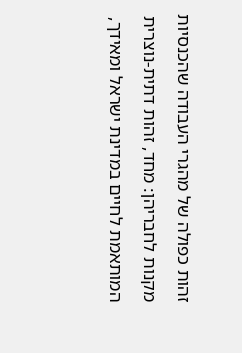זהות כפולה של מהגרי העבודה שהכנסיות מקנות לחבריהן: מחד, זהות דתית-נוצרית המותאמת לחיים במדינת ישראל ומאידך,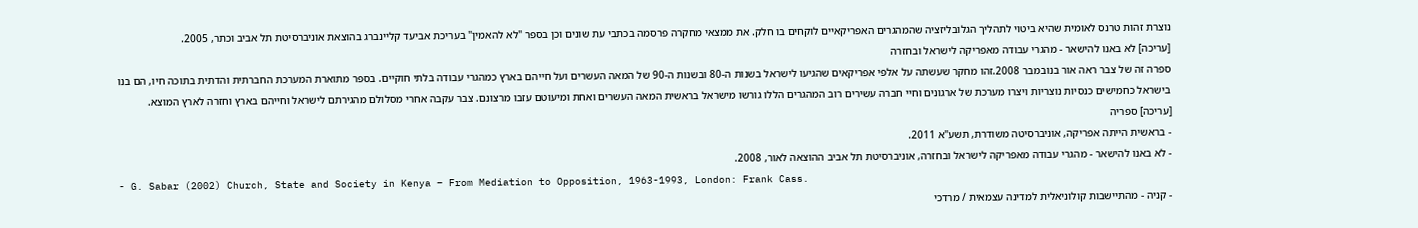נוצרת זהות טרנס לאומית שהיא ביטוי לתהליך הגלובליזציה שהמהגרים האפריקאיים לוקחים בו חלק. את ממצאי מחקרה פרסמה בכתבי עת שונים וכן בספר "לא להאמין" בעריכת אביעד קליינברג בהוצאת אוניברסיטת תל אביב וכתר, 2005.
[עריכה] לא באנו להישאר - מהגרי עבודה מאפריקה לישראל ובחזרה
ספרה זה של צבר ראה אור בנובמבר 2008.זהו מחקר שעשתה על אלפי אפריקאים שהגיעו לישראל בשנות ה-80 ובשנות ה-90 של המאה העשרים ועל חייהם בארץ כמהגרי עבודה בלתי חוקיים. בספר מתוארת המערכת החברתית והדתית בתוכה חיו, הם בנו בישראל כחמישים כנסיות נוצריות ויצרו מערכת של ארגונים וחיי חברה עשירים רוב המהגרים הללו גורשו מישראל בראשית המאה העשרים ואחת ומיעוטם עזבו מרצונם. צבר עקבה אחרי מסלולם מהגירתם לישראל וחייהם בארץ וחזרה לארץ המוצא.
[עריכה] ספריה
- בראשית הייתה אפריקה, אוניברסיטה משודרת, תשע"א 2011.
- לא באנו להישאר - מהגרי עבודה מאפריקה לישראל ובחזרה, אוניברסיטת תל אביב ההוצאה לאור, 2008.
- G. Sabar (2002) Church, State and Society in Kenya – From Mediation to Opposition, 1963-1993, London: Frank Cass.
- קניה - מהתיישבות קולוניאלית למדינה עצמאית / מרדכי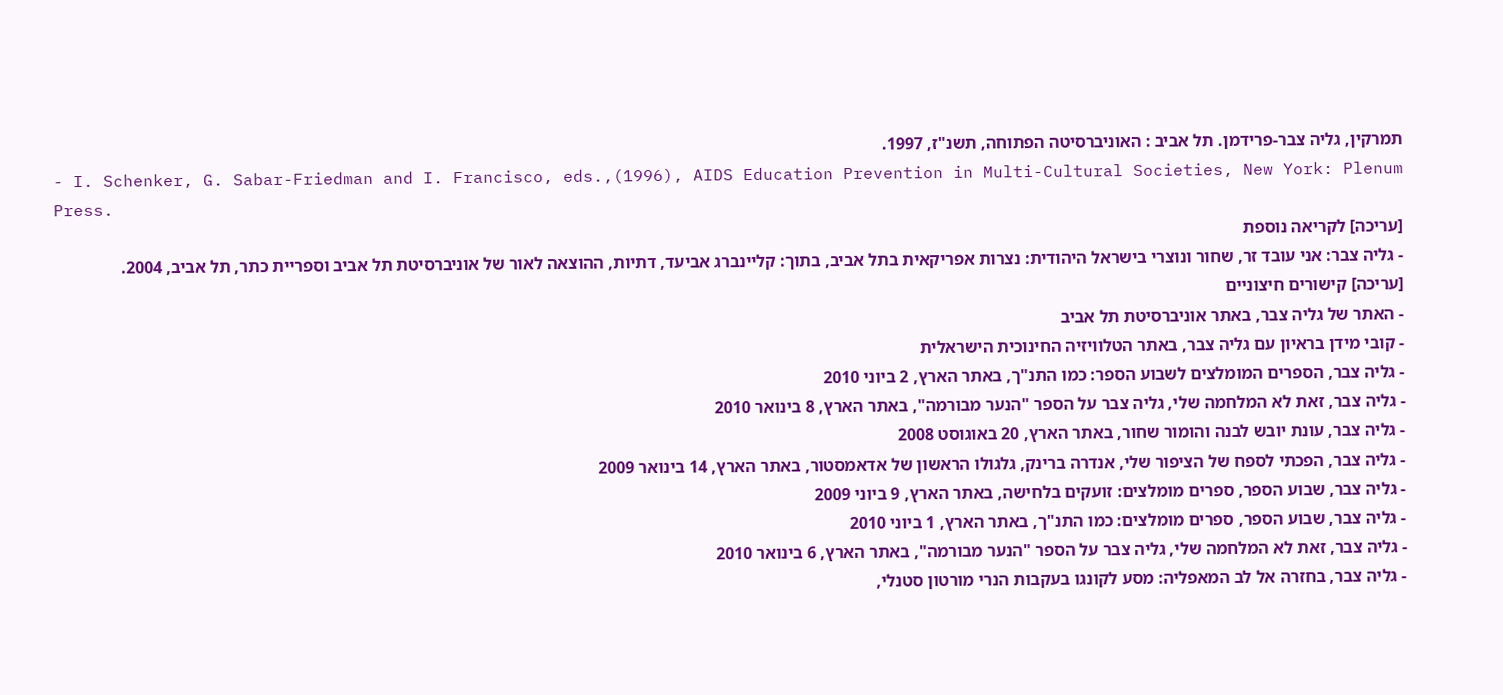תמרקין, גליה צבר-פרידמן. תל אביב : האוניברסיטה הפתוחה, תשנ"ז, 1997.
- I. Schenker, G. Sabar-Friedman and I. Francisco, eds.,(1996), AIDS Education Prevention in Multi-Cultural Societies, New York: Plenum Press.
[עריכה] לקריאה נוספת
- גליה צבר: אני עובד זר, שחור ונוצרי בישראל היהודית: נצרות אפריקאית בתל אביב, בתוך: קליינברג אביעד, דתיות, ההוצאה לאור של אוניברסיטת תל אביב וספריית כתר, תל אביב, 2004.
[עריכה] קישורים חיצוניים
- האתר של גליה צבר, באתר אוניברסיטת תל אביב
- קובי מידן בראיון עם גליה צבר, באתר הטלוויזיה החינוכית הישראלית
- גליה צבר, הספרים המומלצים לשבוע הספר: כמו התנ"ך, באתר הארץ, 2 ביוני 2010
- גליה צבר, זאת לא המלחמה שלי, גליה צבר על הספר "הנער מבורמה", באתר הארץ, 8 בינואר 2010
- גליה צבר, עונת יובש לבנה והומור שחור, באתר הארץ, 20 באוגוסט 2008
- גליה צבר, הפכתי לספח של הציפור שלי, אנדרה ברינק, גלגולו הראשון של אדאמסטור, באתר הארץ, 14 בינואר 2009
- גליה צבר, שבוע הספר, ספרים מומלצים: זועקים בלחישה, באתר הארץ, 9 ביוני 2009
- גליה צבר, שבוע הספר, ספרים מומלצים: כמו התנ"ך, באתר הארץ, 1 ביוני 2010
- גליה צבר, זאת לא המלחמה שלי, גליה צבר על הספר "הנער מבורמה", באתר הארץ, 6 בינואר 2010
- גליה צבר, בחזרה אל לב המאפליה: מסע לקונגו בעקבות הנרי מורטון סטנלי,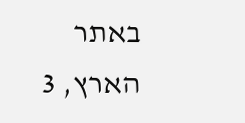באתר הארץ, 3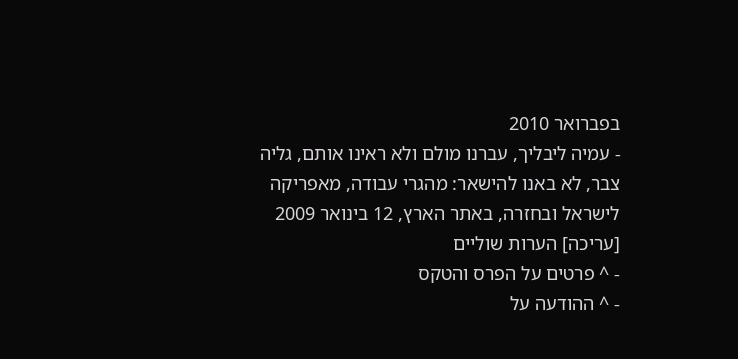בפברואר 2010
- עמיה ליבליך, עברנו מולם ולא ראינו אותם, גליה צבר, לא באנו להישאר: מהגרי עבודה, מאפריקה לישראל ובחזרה, באתר הארץ, 12 בינואר 2009
[עריכה] הערות שוליים
- ^ פרטים על הפרס והטקס
- ^ ההודעה על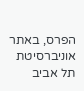הפרס, באתר אוניברסיטת תל אביב